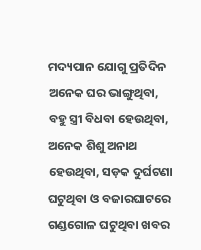ମଦ୍ୟପାନ ଯୋଗୁ ପ୍ରତିଦିନ ଅନେକ ଘର ଭାଙ୍ଗୁଥିବା, ବହୁ ସ୍ତ୍ରୀ ବିଧବା ହେଉଥିବା, ଅନେକ ଶିଶୁ ଅନାଥ ହେଉଥିବା, ସଡ଼କ ଦୁର୍ଘଟଣା ଘଟୁଥିବା ଓ ବଜାରଘାଟରେ ଗଣ୍ଡଗୋଳ ଘଟୁଥିବା ଖବର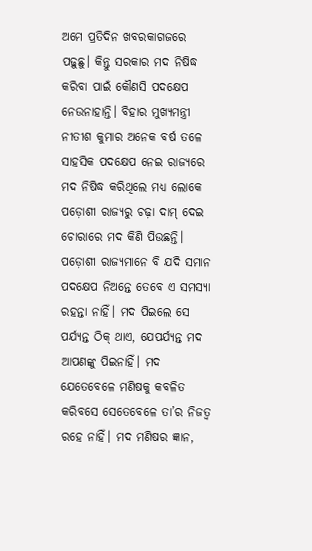ଅମେ ପ୍ରତିଦିନ ଖବରକାଗଜରେ ପଢ଼ୁଛୁ। କିନ୍ତୁ ସରକାର ମଦ ନିଷିଦ୍ଧ କରିବା ପାଇଁ କୌଣସି ପଦକ୍ଷେପ ନେଉନାହାନ୍ତି। ବିହାର ମୁଖ୍ୟମନ୍ତ୍ରୀ ନୀତୀଶ କୁମାର ଅନେକ ବର୍ଷ ତଳେ ସାହସିକ ପଦକ୍ଷେପ ନେଇ ରାଜ୍ୟରେ ମଦ ନିଷିଦ୍ଧ କରିଥିଲେ ମଧ୍ୟ ଲୋକେ ପଡ଼ୋଶୀ ରାଜ୍ୟରୁ ଚଢ଼ା ଦାମ୍ ଦେଇ ଚୋରାରେ ମଦ କିଣି ପିଉଛନ୍ତି। ପଡ଼ୋଶୀ ରାଜ୍ୟମାନେ ବି ଯଦି ସମାନ ପଦକ୍ଷେପ ନିଅନ୍ତେ ତେବେ ଏ ସମସ୍ୟା ରହନ୍ତା ନାହିଁ। ମଦ ପିଇଲେ ସେ ପର୍ଯ୍ୟନ୍ତ ଠିକ୍ ଥାଏ, ଯେପର୍ଯ୍ୟନ୍ତ ମଦ ଆପଣଙ୍କୁ ପିଇନାହିଁ। ମଦ ଯେତେବେଳେ ମଣିଷକୁ କବଳିତ କରିବସେ ସେତେବେଳେ ତା’ର ନିଜତ୍ବ ରହେ ନାହିଁ। ମଦ ମଣିଷର ଜ୍ଞାନ,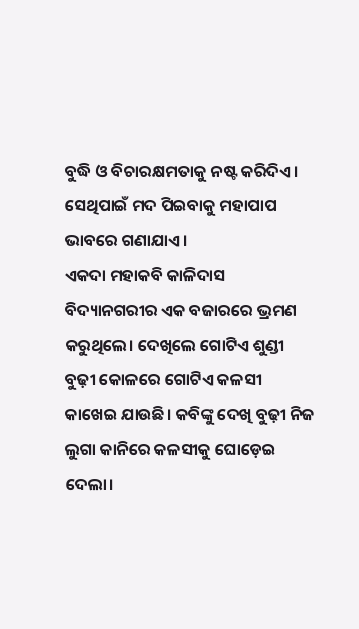ବୁଦ୍ଧି ଓ ବିଚାରକ୍ଷମତାକୁ ନଷ୍ଟ କରିଦିଏ। ସେଥିପାଇଁ ମଦ ପିଇବାକୁ ମହାପାପ ଭାବରେ ଗଣାଯାଏ।
ଏକଦା ମହାକବି କାଳିଦାସ ବିଦ୍ୟାନଗରୀର ଏକ ବଜାରରେ ଭ୍ରମଣ କରୁଥିଲେ। ଦେଖିଲେ ଗୋଟିଏ ଶୁଣ୍ଡୀ ବୁଢ଼ୀ କୋଳରେ ଗୋଟିଏ କଳସୀ କାଖେଇ ଯାଉଛି। କବିଙ୍କୁ ଦେଖି ବୁଢ଼ୀ ନିଜ ଲୁଗା କାନିରେ କଳସୀକୁ ‌ଘୋଡ଼େଇ ଦେଲା।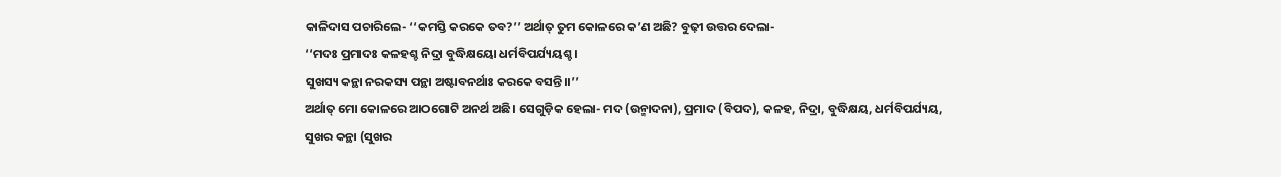କାଳିଦାସ ପଚାରିଲେ- ‘‘କମସ୍ତି କରକେ ତବ?’’ ଅର୍ଥାତ୍ ତୁମ କୋଳରେ କ’ଣ ଅଛି? ବୁଢ଼ୀ ଉତ୍ତର ଦେଲା-
‘‘ମଦଃ ପ୍ରମାଦଃ କଳହଶ୍ଚ ନିଦ୍ରା ବୁଦ୍ଧିକ୍ଷୟୋ ଧର୍ମବିପର୍ଯ୍ୟୟଶ୍ଚ।
ସୁଖସ୍ୟ କନ୍ଥା ନରକସ୍ୟ ପନ୍ଥା ଅଷ୍ଟାବନର୍ଥାଃ କରକେ ବସନ୍ତି।।’’
ଅର୍ଥାତ୍ ମୋ କୋଳରେ ଆଠଗୋଟି ଅନର୍ଥ ଅଛି। ସେଗୁଡ଼ିକ ହେଲା- ମଦ (ଉନ୍ମାଦନା), ପ୍ରମାଦ (ବିପଦ), କଳହ, ନିଦ୍ରା, ବୁଦ୍ଧିକ୍ଷୟ, ଧର୍ମବିପର୍ଯ୍ୟୟ, ସୁଖର କନ୍ଥା (ସୁଖର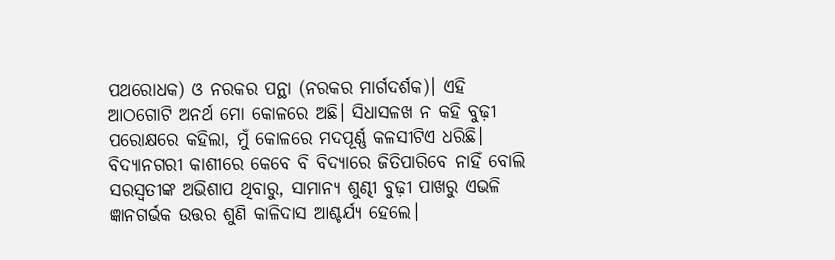ପଥରୋଧକ) ଓ ନରକର ପନ୍ଥା (ନରକର ମାର୍ଗଦର୍ଶକ)। ଏହି ଆଠଗୋଟି ଅନର୍ଥ ମୋ କୋଳରେ ଅଛି। ସିଧାସଳଖ ନ କହି ବୁଢ଼ୀ ପରୋକ୍ଷରେ କହିଲା, ମୁଁ କୋଳରେ ମଦପୂର୍ଣ୍ଣ କଳସୀଟିଏ ଧରିଛି। ବିଦ୍ୟାନଗରୀ କାଶୀରେ କେବେ ବି ବିଦ୍ୟାରେ ଜିତିପାରିବେ ନାହିଁ ବୋଲି ସରସ୍ବତୀଙ୍କ ଅଭିଶାପ ଥିବାରୁ, ସାମାନ୍ୟ ଶୁଣ୍ଢୀ ବୁଢ଼ୀ ପାଖରୁ ଏଭଳି ଜ୍ଞାନଗର୍ଭକ ଉତ୍ତର ଶୁଣି କାଳିଦାସ ଆଶ୍ଚର୍ଯ୍ୟ ହେଲେ।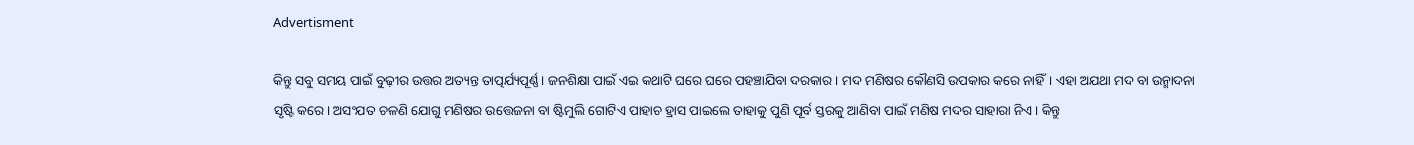Advertisment

କିନ୍ତୁ ସବୁ ସମୟ ପାଇଁ ବୁଢ଼ୀର ଉତ୍ତର ଅତ୍ୟନ୍ତ ତାତ୍ପର୍ଯ୍ୟପୂର୍ଣ୍ଣ। ଜନଶିକ୍ଷା ପାଇଁ ଏଇ କଥାଟି ଘରେ ଘରେ ପହଞ୍ଚାଯିବା ଦରକାର। ମଦ ମଣିଷର କୌଣସି ଉପକାର କରେ ନାହିଁ। ଏହା ଅଯଥା ମଦ ବା ଉନ୍ମାଦନା ସୃଷ୍ଟି କରେ। ଅସଂଯତ ଚଳଣି ଯୋଗୁ ମଣିଷର ଉତ୍ତେଜନା ବା ଷ୍ଟିମୁଲି ଗୋଟିଏ ପାହାଚ ହ୍ରାସ ପାଇଲେ ତାହାକୁ ପୁଣି ପୂର୍ବ ସ୍ତରକୁ ଆଣିବା ପାଇଁ ମଣିଷ ମଦର ସାହାରା ନିଏ। କିନ୍ତୁ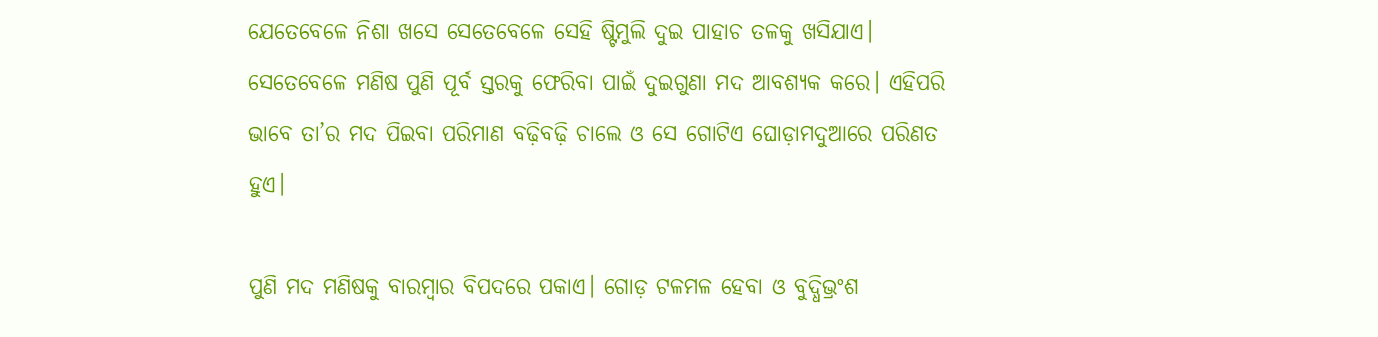ଯେତେବେଳେ ନିଶା ଖସେ ସେତେବେଳେ ସେହି ଷ୍ଟିମୁଲି ଦୁଇ ପାହାଚ ତଳକୁ ଖସିଯାଏ। ସେତେବେଳେ ମଣିଷ ପୁଣି ପୂର୍ବ ସ୍ତରକୁ ଫେରିବା ପାଇଁ ଦୁଇଗୁଣା ମଦ ଆବଶ୍ୟକ କରେ। ଏହିପରି ଭାବେ ତା’ର ମଦ ପିଇବା ପରିମାଣ ବଢ଼ିବଢ଼ି ଚାଲେ ଓ ସେ ଗୋଟିଏ ଘୋଡ଼ାମଦୁଆରେ ପରିଣତ ହୁଏ।

ପୁଣି ମଦ ମଣିଷକୁ ବାରମ୍ବାର ବିପଦରେ ପକାଏ। ଗୋଡ଼ ଟଳମଳ ହେବା ଓ ବୁଦ୍ଧିଭ୍ରଂଶ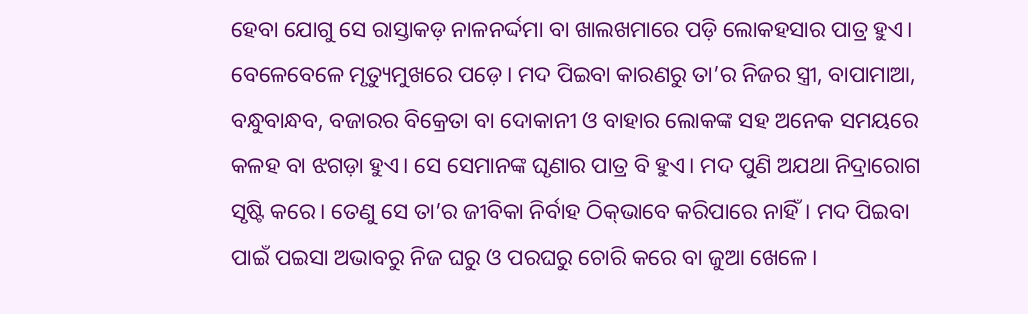ହେବା ଯୋଗୁ ସେ ରାସ୍ତାକଡ଼ ନାଳନର୍ଦ୍ଦମା ବା ଖାଲଖମାରେ ପଡ଼ି ଲୋକହସାର ପାତ୍ର ହୁଏ। ବେଳେବେଳେ ମୃତ୍ୟୁମୁଖରେ ପଡ଼େ। ମଦ ପିଇବା କାରଣରୁ ତା’ର ନିଜର ସ୍ତ୍ରୀ, ବାପାମାଆ, ବନ୍ଧୁବାନ୍ଧବ, ବଜାରର ବିକ୍ରେତା ବା ଦୋକାନୀ ଓ ବାହାର ଲୋକଙ୍କ ସହ ଅନେକ ସମୟରେ କଳହ ବା ଝଗଡ଼ା ହୁଏ। ସେ ସେମାନଙ୍କ ଘୃଣାର ପାତ୍ର ବି ହୁଏ। ମଦ ପୁଣି ଅଯଥା ନିଦ୍ରାରୋଗ ସୃଷ୍ଟି କରେ। ତେଣୁ ସେ ତା’ର ଜୀବିକା ନିର୍ବାହ ଠିକ୍‌ଭାବେ କରିପାରେ ନାହିଁ। ମଦ ପିଇବା ପାଇଁ ପଇସା ଅଭାବରୁ ନିଜ ଘରୁ ଓ ପରଘରୁ ଚୋରି କରେ ବା ଜୁଆ ଖେଳେ।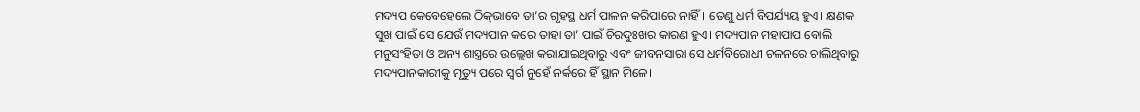ମଦ୍ୟପ କେବେହେଲେ ଠିକ୍‌ଭାବେ ତା’ର ଗୃହସ୍ଥ ଧର୍ମ ପାଳନ କରିପାରେ ନାହିଁ। ତେଣୁ ଧର୍ମ ବିପର୍ଯ୍ୟୟ ହୁଏ। କ୍ଷଣକ ସୁଖ ପାଇଁ ସେ ଯେଉଁ ମଦ୍ୟପାନ କରେ ତାହା ତା’ ପାଇଁ ଚିରଦୁଃଖର କାରଣ ହୁଏ। ମଦ୍ୟପାନ ମହାପାପ ବୋଲି ମନୁସଂହିତା ଓ ଅନ୍ୟ ଶାସ୍ତ୍ରରେ ଉଲ୍ଲେଖ କରାଯାଇଥିବାରୁ ଏବଂ ଜୀବନସାରା ସେ ଧର୍ମବିରୋଧୀ ଚଳନରେ ଚାଲିଥିବାରୁ ମଦ୍ୟପାନକାରୀକୁ ମୃତ୍ୟୁ ପରେ ସ୍ବର୍ଗ ନୁହେଁ ନର୍କରେ ହିଁ ସ୍ଥାନ ମିଳେ।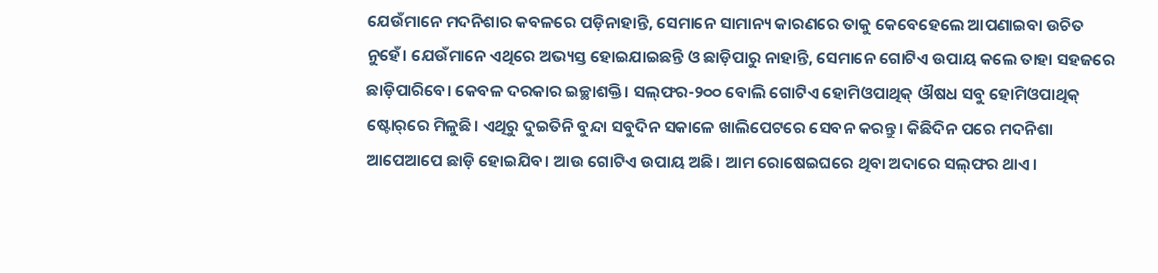ଯେଉଁମାନେ ମଦନିଶାର କବଳରେ ପଡ଼ିନାହାନ୍ତି, ସେମାନେ ସାମାନ୍ୟ କାରଣରେ ତାକୁ କେବେହେଲେ ଆପଣାଇବା ଉଚିତ ନୁହେଁ। ଯେଉଁମାନେ ଏଥିରେ ଅଭ୍ୟସ୍ତ ହୋଇଯାଇଛନ୍ତି ଓ ଛାଡ଼ିପାରୁ ନାହାନ୍ତି, ସେମାନେ ଗୋଟିଏ ଉପାୟ କଲେ ତାହା ସହଜରେ ଛାଡ଼ିପାରିବେ। କେବଳ ଦରକାର ଇଚ୍ଛାଶକ୍ତି। ସଲ୍‌ଫର-୨୦୦ ବୋଲି ଗୋଟିଏ ହୋମିଓପାଥିକ୍ ଔଷଧ ସବୁ ହୋମିଓପାଥିକ୍ ଷ୍ଟୋର୍‌ରେ ମିଳୁଛି। ଏଥିରୁ ଦୁଇତିନି ବୁନ୍ଦା ସବୁଦିନ ସକାଳେ ଖାଲିପେଟରେ ସେବନ କରନ୍ତୁ। କିଛିଦିନ ପରେ ମଦନିଶା ଆପେଆପେ ଛାଡ଼ି ହୋଇଯିବ। ଆଉ ଗୋଟିଏ ଉପାୟ ଅଛି। ଆମ ରୋଷେଇଘରେ ଥିବା ଅଦାରେ ସଲ୍‌ଫର ଥାଏ।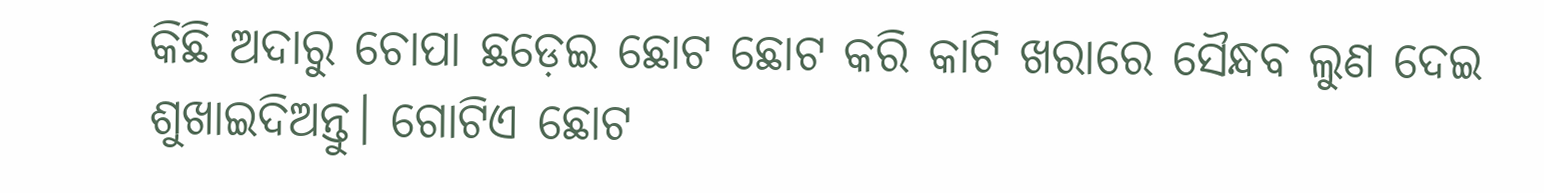କିଛି ଅଦାରୁ ଚୋପା ଛଡ଼େଇ ଛୋଟ ଛୋଟ କରି କାଟି ଖରାରେ ସୈନ୍ଧବ ଲୁଣ ଦେଇ ଶୁଖାଇଦିଅନ୍ତୁ। ଗୋଟିଏ ଛୋଟ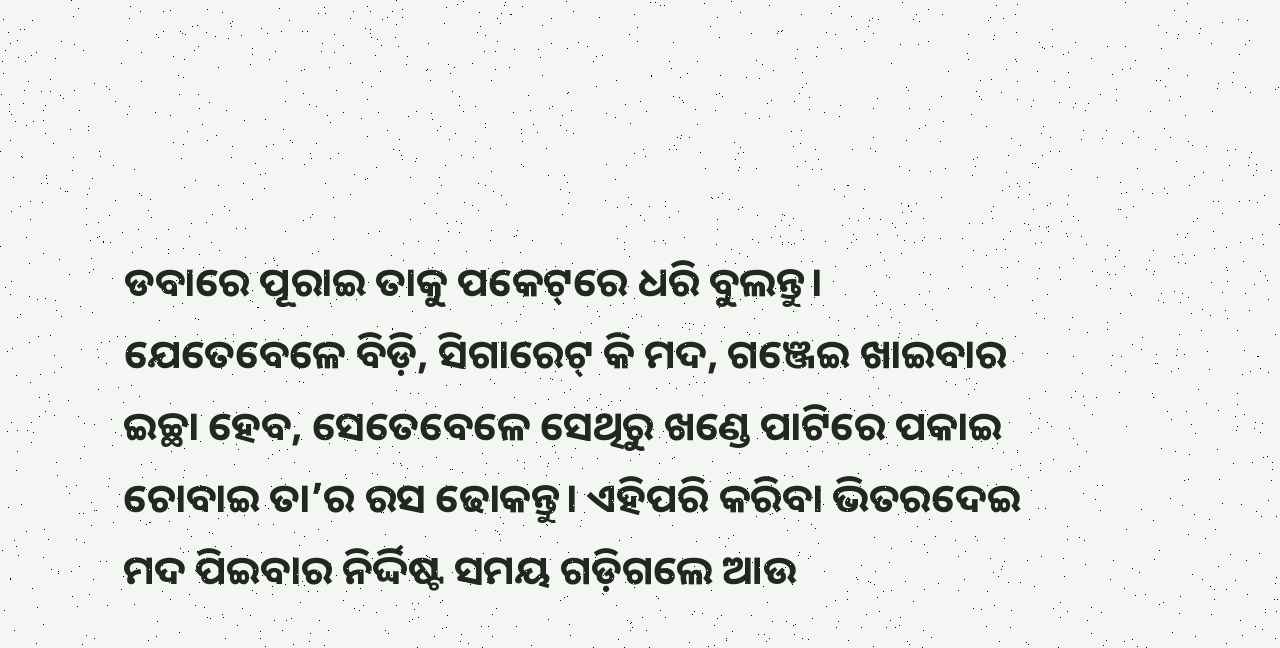ଡବାରେ ପୂରାଇ ତାକୁ ପକେଟ୍‌ରେ ଧରି ବୁଲନ୍ତୁ। ଯେତେବେଳେ ବିଡ଼ି, ସିଗାରେଟ୍‌ କି ମଦ, ଗଞ୍ଜେଇ ଖାଇବାର ଇଚ୍ଛା ହେବ, ସେତେବେଳେ ସେଥିରୁ ଖଣ୍ଡେ ପାଟିରେ ପକାଇ ଚୋବାଇ ତା’ର ରସ ଢୋକନ୍ତୁ। ଏହିପରି କରିବା ଭିତରଦେଇ ମଦ ପିଇବାର ନିର୍ଦ୍ଦିଷ୍ଟ ସମୟ ଗଡ଼ିଗଲେ ଆଉ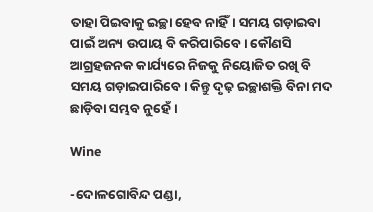ତାହା ପିଇବାକୁ ଇଚ୍ଛା ହେବ ନାହିଁ। ସମୟ ଗଡ଼ାଇବା ପାଇଁ ଅନ୍ୟ ଉପାୟ ବି କରିପାରିବେ। କୌଣସି ଆଗ୍ରହଜନକ କାର୍ଯ୍ୟରେ ନିଜକୁ ନିୟୋଜିତ ରଖି ବି ସମୟ ଗଡ଼ାଇପାରିବେ। କିନ୍ତୁ ଦୃଢ଼ ଇଚ୍ଛାଶକ୍ତି ବିନା ମଦ ଛାଡ଼ିବା ସମ୍ଭବ ନୁହେଁ।

Wine

-ଦୋଳଗୋବିନ୍ଦ ପଣ୍ଡା,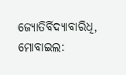ଜ୍ୟୋତିର୍ବିଦ୍ୟାବାରିଧି,
ମୋବାଇଲ: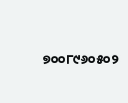୭୦୦୮୯୬୦୫୦୨